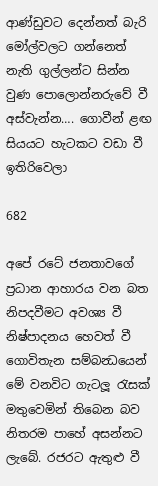ආණ්ඩුවට දෙන්නත් බැරි මෝල්වලට ගන්නෙත් නැති ගුල්ලන්ට සින්න වුණ පොලොන්නරුවේ වී අස්වැන්න…. ගොවීන් ළඟ සියයට හැටකට වඩා වී ඉතිරිවෙලා

682

අපේ රටේ ජනතාවගේ ප්‍රධාන ආහාරය වන බත නිපදවීමට අවශ්‍ය වී නිෂ්පාදනය හෙවත් වී ගොවිතැන සම්බන්‍ධයෙන් මේ වනවිට ගැටලූ රැසක් මතුවෙමින් තිබෙන බව නිතරම පාහේ අසන්නට ලැබේ. රජරට ඇතුළු වී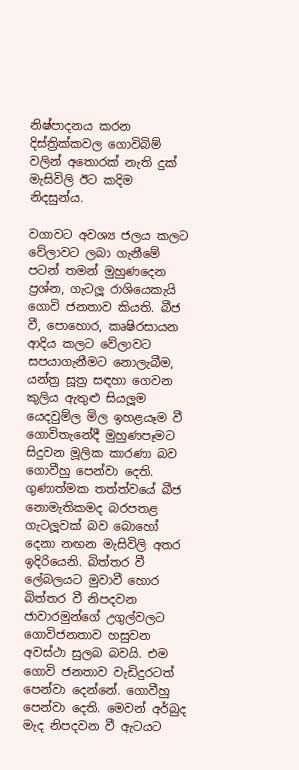නිෂ්පාදනය කරන දිස්ත්‍රික්කවල ගොවිබිම් වලින් අතොරක් නැති දුක් මැසිවිලි ඊට කදිම නිදසුන්ය.

වගාවට අවශ්‍ය ජලය කලට වේලාවට ලබා ගැනීමේ පටන් තමන් මුහුණදෙන ප්‍රශ්න, ගැටලූ රාශියෙකැයි ගොවි ජනතාව කියති. බීජ වී, පොහොර, කෘෂිරසායන ආදිය කලට වේලාවට සපයාගැනීමට නොලැබීම, යන්ත්‍ර සූත්‍ර සඳහා ගෙවන කුලිය ඇතුළු සියලූම යෙදවුම්ල මිල ඉහළයෑම වී ගොවිතැනේදී මුහුණපෑමට සිදුවන මූලික කාරණා බව ගොවීහු පෙන්වා දෙති. ගුණාත්මක තත්ත්වයේ බීජ නොමැතිකමද බරපතළ ගැටලූවක් බව බොහෝ දෙනා නඟන මැසිවිලි අතර ඉදිරියෙනි. බිත්තර වී ලේබලයට මුවාවී හොර බිත්තර වී නිපදවන ජාවාරමුන්ගේ උගුල්වලට ගොවිජනතාව හසුවන අවස්ථා සුලබ බවයි. එම ගොවි ජනතාව වැඩිදුරටත් පෙන්වා දෙන්නේ. ගොවීහු පෙන්වා දෙති. මෙවන් අර්බුද මැද නිපදවන වී ඇටයට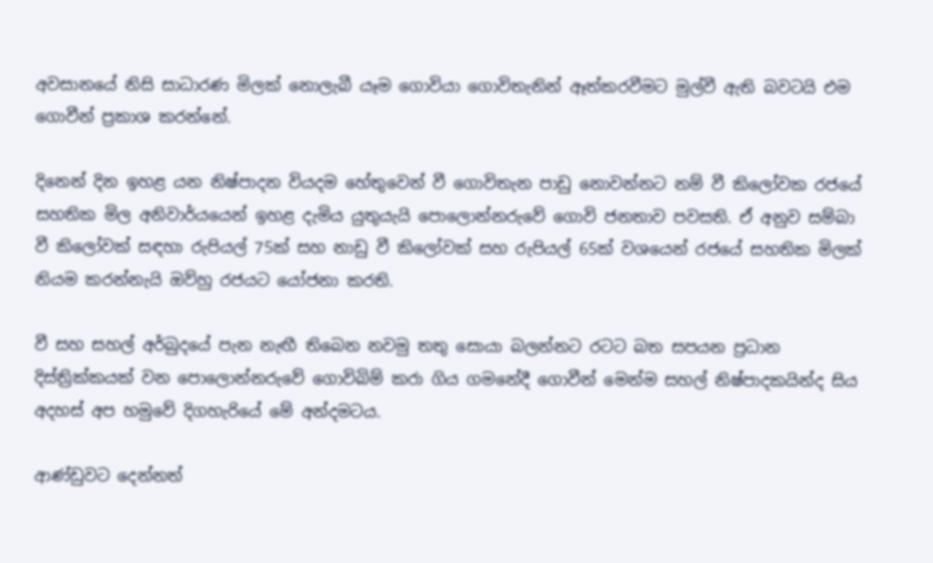අවසානයේ නිසි සාධාරණ මිලක් නොලැබී යෑම ගොවියා ගොවිතැනින් ඈත්කරවීමට මුල්වී ඇති බවටයි එම ගොවීන් ප්‍රකාශ කරන්නේ.

දිනෙන් දින ඉහළ යන නිෂ්පාදන වියදම හේතුවෙන් වී ගොවිතැන පාඩු නොවන්නට නම් වී කිලෝවක රජයේ සහතික මිල අනිවාර්යයෙන් ඉහළ දැමිය යුතුයැයි පොලොන්නරුවේ ගොවි ජනතාව පවසති. ඒ අනුව සම්බා වී කිලෝවක් සඳහා රුපියල් 75ක් සහ නාඩු වී කිලෝවක් සහ රුපියල් 65ක් වශයෙන් රජයේ සහතික මිලක් නියම කරන්නැයි ඔව්හු රජයට යෝජනා කරති.

වී සහ සහල් අර්බුදයේ පැන නැඟී තිබෙන නවමු තතු සොයා බලන්නට රටට බත සපයන ප්‍රධාන දිස්ත්‍රික්කයක් වන පොලොන්නරුවේ ගොවිබිම් කරා ගිය ගමනේදී ගොවීන් මෙන්ම සහල් නිෂ්පාදකයින්ද සිය අදහස් අප හමුවේ දිගහැරියේ මේ අන්දමටය.

ආණ්ඩුවට දෙන්නත්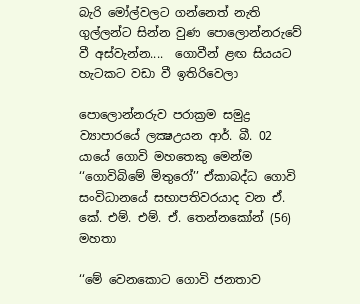බැරි මෝල්වලට ගන්නෙත් නැති ගුල්ලන්ට සින්න වුණ පොලොන්නරුවේ වී අස්වැන්න....  ගොවීන් ළඟ සියයට හැටකට වඩා වී ඉතිරිවෙලා

පොලොන්නරුව පරාක්‍රම සමුද්‍ර ව්‍යාපාරයේ ලක්‍ෂඋයන ආර්. බී. 02 යායේ ගොවි මහතෙකු මෙන්ම ‘‘ගොවිබිමේ මිතුරෝ’’ ඒකාබද්ධ ගොවි සංවිධානයේ සභාපතිවරයාද වන ඒ. කේ. එම්. එම්. ඒ. තෙන්නකෝන් (56) මහතා

‘‘මේ වෙනකොට ගොවි ජනතාව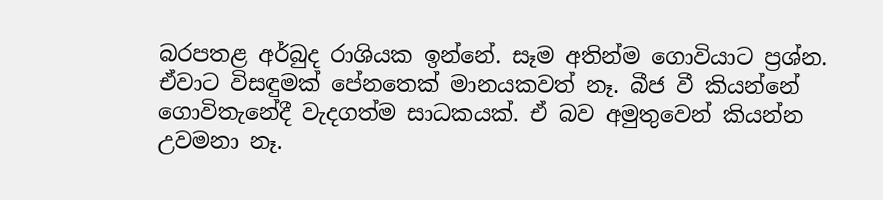බරපතළ අර්බුද රාශියක ඉන්නේ. සෑම අතින්ම ගොවියාට ප්‍රශ්න. ඒවාට විසඳුමක් පේනතෙක් මානයකවත් නෑ. බීජ වී කියන්නේ ගොවිතැනේදී වැදගත්ම සාධකයක්. ඒ බව අමුතුවෙන් කියන්න උවමනා නෑ.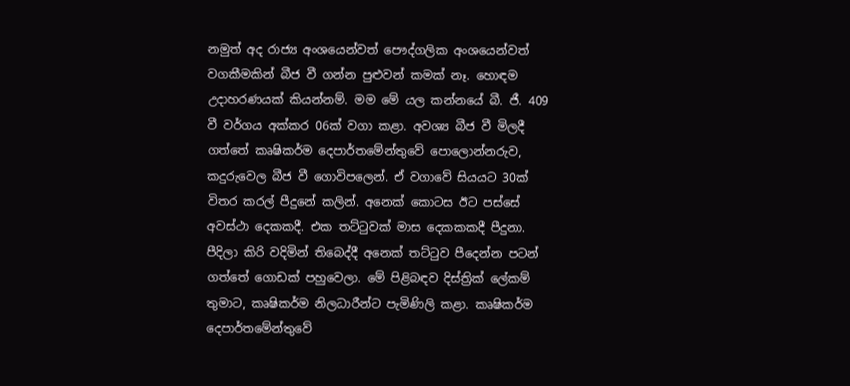නමුත් අද රාජ්‍ය අංශයෙන්වත් පෞද්ගලික අංශයෙන්වත් වගකීමකින් බීජ වී ගන්න පුළුවන් කමක් නෑ. හොඳම උදාහරණයක් කියන්නම්. මම මේ යල කන්නයේ බී. ජී. 409 වී වර්ගය අක්කර 06ක් වගා කළා. අවශ්‍ය බීජ වී මිලදී ගත්තේ කෘෂිකර්ම දෙපාර්තමේන්තුවේ පොලොන්නරුව, කදුරුවෙල බීජ වී ගොවිපලෙන්. ඒ වගාවේ සියයට 30ක් විතර කරල් පීදුනේ කලින්. අනෙක් කොටස ඊට පස්සේ අවස්ථා දෙකකදී. එක තට්ටුවක් මාස දෙකකකදී පීදුනා. පීදිලා කිරි වදිමින් තිබෙද්දී අනෙක් තට්ටුව පීදෙන්න පටන් ගත්තේ ගොඩක් පහුවෙලා. මේ පිළිබඳව දිස්ත්‍රික් ලේකම් තුමාට, කෘෂිකර්ම නිලධාරීන්ට පැමිණිලි කළා. කෘෂිකර්ම දෙපාර්තමේන්තුවේ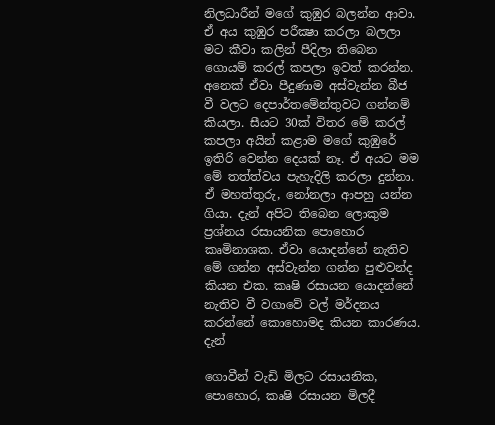නිලධාරීන් මගේ කුඹුර බලන්න ආවා. ඒ අය කුඹුර පරීක්‍ෂා කරලා බලලා මට කීවා කලින් පීදිලා තිබෙන ගොයම් කරල් කපලා ඉවත් කරන්න. අනෙක් ඒවා පීදුණාම අස්වැන්න බීජ වී වලට දෙපාර්තමේන්තුවට ගන්නම් කියලා. සීයට 30ක් විතර මේ කරල් කපලා අයින් කළාම මගේ කුඹුරේ ඉතිරි වෙන්න දෙයක් නෑ. ඒ අයට මම මේ තත්ත්වය පැහැදිලි කරලා දුන්නා. ඒ මහත්තුරු, නෝනලා ආපහු යන්න ගියා. දැන් අපිට තිබෙන ලොකුම ප්‍රශ්නය රසායනික පොහොර කෘමිනාශක. ඒවා යොදන්නේ නැතිව මේ ගන්න අස්වැන්න ගන්න පුළුවන්ද කියන එක. කෘෂි රසායන යොදන්නේ නැතිව වී වගාවේ වල් මර්දනය කරන්නේ කොහොමද කියන කාරණය. දැන්

ගොවීන් වැඩි මිලට රසායනික, පොහොර, කෘෂි රසායන මිලදී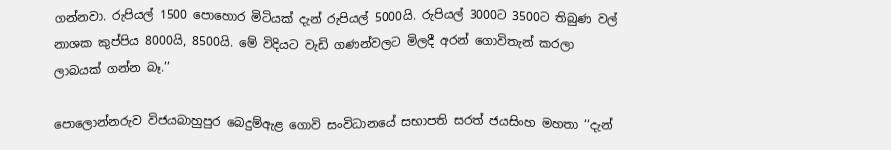ගන්නවා. රුපියල් 1500 පොහොර මිටියක් දැන් රුපියල් 5000යි. රුපියල් 3000ට 3500ට තිබුණ වල් නාශක කුප්පිය 8000යි, 8500යි. මේ විදියට වැඩි ගණන්වලට මිලදී අරන් ගොවිතැන් කරලා ලාබයක් ගන්න බෑ.’’

පොලොන්නරුව විජයබාහුපුර බෙදුම්ඇළ ගොවි සංවිධානයේ සභාපති සරත් ජයසිංහ මහතා ‘‘දැන්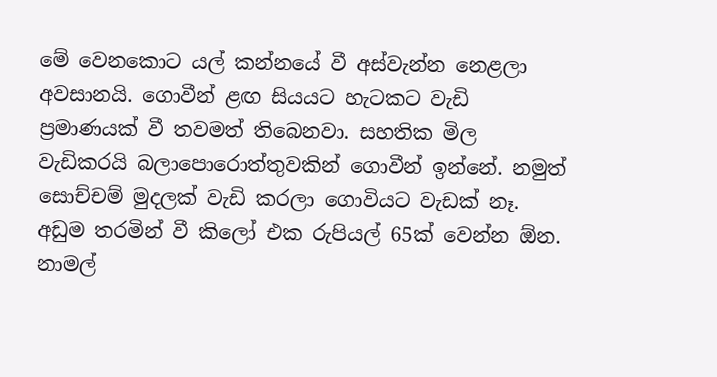මේ වෙනකොට යල් කන්නයේ වී අස්වැන්න නෙළලා අවසානයි. ගොවීන් ළඟ සියයට හැටකට වැඩි ප්‍රමාණයක් වී තවමත් තිබෙනවා. සහතික මිල වැඩිකරයි බලාපොරොත්තුවකින් ගොවීන් ඉන්නේ. නමුත් සොච්චම් මුදලක් වැඩි කරලා ගොවියට වැඩක් නෑ. අඩුම තරමින් වී කිලෝ එක රුපියල් 65ක් වෙන්න ඕන. නාමල්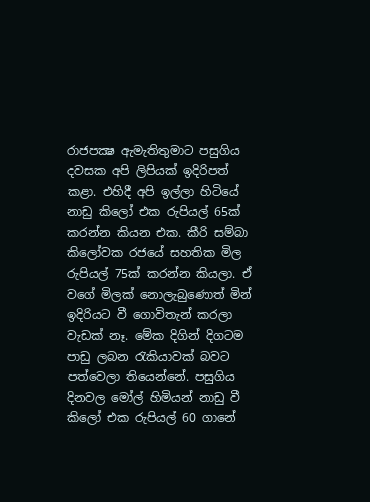රාජපක්‍ෂ ඇමැතිතුමාට පසුගිය දවසක අපි ලිපියක් ඉදිරිපත් කළා. එහිදී අපි ඉල්ලා හිටියේ නාඩු කිලෝ එක රුපියල් 65ක් කරන්න කියන එක. කීරි සම්බා කිලෝවක රජයේ සහතික මිල රුපියල් 75ක් කරන්න කියලා. ඒ වගේ මිලක් නොලැබුණොත් මින් ඉදිරියට වී ගොවිතැන් කරලා වැඩක් නෑ. මේක දිගින් දිගටම පාඩු ලබන රැකියාවක් බවට පත්වෙලා තියෙන්නේ. පසුගිය දිනවල මෝල් හිමියන් නාඩු වී කිලෝ එක රුපියල් 60 ගානේ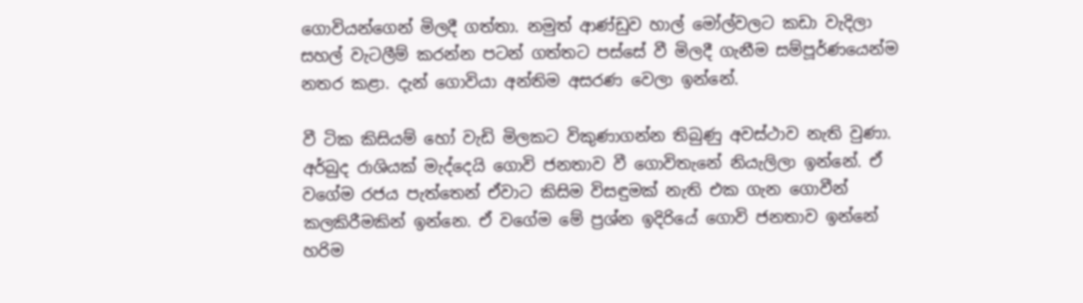ගොවියන්ගෙන් මිලදී ගත්තා. නමුත් ආණ්ඩුව හාල් මෝල්වලට කඩා වැදිලා සහල් වැටලීම් කරන්න පටන් ගත්තට පස්සේ වී මිලදී ගැනීම සම්පූර්ණයෙන්ම නතර කළා. දැන් ගොවියා අන්තිම අසරණ වෙලා ඉන්නේ.

වී ටික කිසියම් හෝ වැඩි මිලකට විකුණාගන්න තිබුණු අවස්ථාව නැති වුණා. අර්බුද රාශියක් මැද්දෙයි ගොවි ජනතාව වී ගොවිතැනේ නියැලිලා ඉන්නේ. ඒ වගේම රජය පැත්තෙන් ඒවාට කිසිම විසඳුමක් නැති එක ගැන ගොවීන් කලකිරීමකින් ඉන්නෙ. ඒ වගේම මේ ප්‍රශ්න ඉදිරියේ ගොවි ජනතාව ඉන්නේ හරිම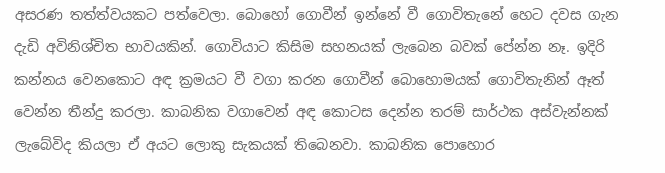අසරණ තත්ත්වයකට පත්වෙලා. බොහෝ ගොවීන් ඉන්නේ වී ගොවිතැනේ හෙට දවස ගැන දැඩි අවිනිශ්චිත භාවයකින්. ගොවියාට කිසිම සහනයක් ලැබෙන බවක් පේන්න නෑ. ඉදිරි කන්නය වෙනකොට අඳ ක්‍රමයට වී වගා කරන ගොවීන් බොහොමයක් ගොවිතැනින් ඈත් වෙන්න තීන්දු කරලා. කාබනික වගාවෙන් අඳ කොටස දෙන්න තරම් සාර්ථක අස්වැන්නක් ලැබේවිද කියලා ඒ අයට ලොකු සැකයක් තිබෙනවා. කාබනික පොහොර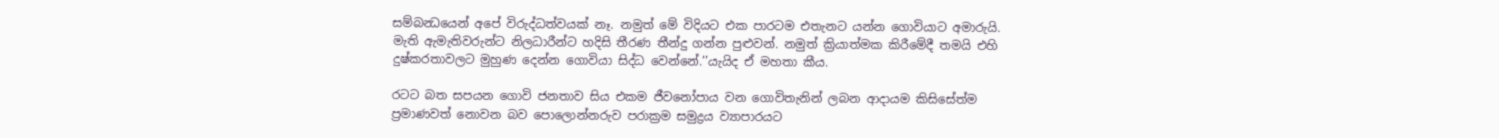සම්බන්‍ධයෙන් අපේ විරුද්ධත්වයක් නෑ. නමුත් මේ විදියට එක පාරටම එතැනට යන්න ගොවියාට අමාරුයි. මැති ඇමැතිවරුන්ට නිලධාරීන්ට හදිසි තීරණ තීන්දු ගන්න පුළුවන්. නමුත් ක්‍රියාත්මක කිරීමේදී තමයි එහි දුෂ්කරතාවලට මුහුණ දෙන්න ගොවියා සිද්ධ වෙන්නේ.’’යැයිද ඒ මහතා කීය.

රටට බත සපයන ගොවි ජනතාව සිය එකම ජීවනෝපාය වන ගොවිතැනින් ලබන ආදායම කිසිසේත්ම ප්‍රමාණවත් නොවන බව පොලොන්නරුව පරාක්‍රම සමුද්‍රය ව්‍යාපාරයට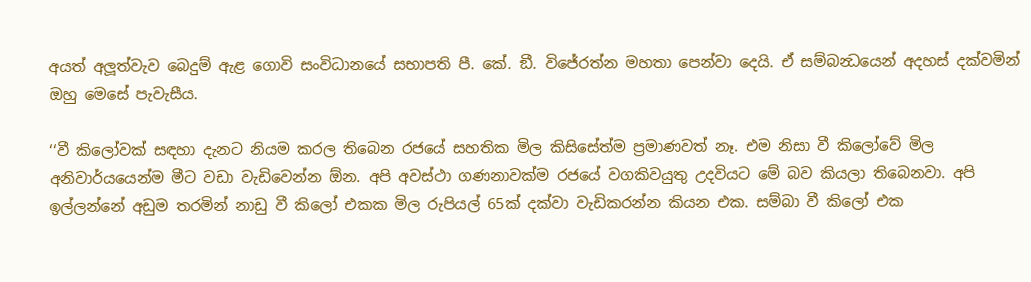අයත් අලූත්වැව බෙදුම් ඇළ ගොවි සංවිධානයේ සභාපති පී. කේ. ඞී. විජේරත්න මහතා පෙන්වා දෙයි. ඒ සම්බන්‍ධයෙන් අදහස් දක්වමින් ඔහු මෙසේ පැවැසීය.

‘‘වී කිලෝවක් සඳහා දැනට නියම කරල තිබෙන රජයේ සහතික මිල කිසිසේත්ම ප්‍රමාණවත් නෑ. එම නිසා වී කිලෝවේ මිල අනිවාර්යයෙන්ම මීට වඩා වැඩිවෙන්න ඕන. අපි අවස්ථා ගණනාවක්ම රජයේ වගකිවයුතු උදවියට මේ බව කියලා තිබෙනවා. අපි ඉල්ලන්නේ අඩුම තරමින් නාඩු වී කිලෝ එකක මිල රුපියල් 65ක් දක්වා වැඩිකරන්න කියන එක. සම්බා වී කිලෝ එක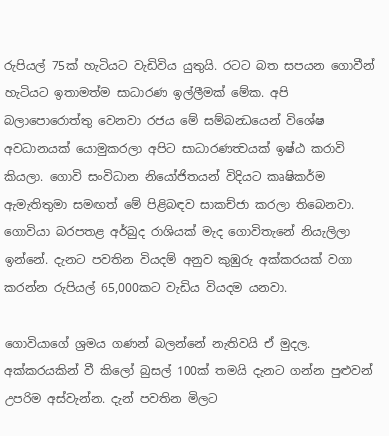රුපියල් 75ක් හැටියට වැඩිවිය යුතුයි. රටට බත සපයන ගොවීන් හැටියට ඉතාමත්ම සාධාරණ ඉල්ලීමක් මේක. අපි බලාපොරොත්තු වෙනවා රජය මේ සම්බන්‍ධයෙන් විශේෂ අවධානයක් යොමුකරලා අපිට සාධාරණත්‍වයක් ඉෂ්ඨ කරාවි කියලා. ගොවි සංවිධාන නියෝජිතයන් විදියට කෘෂිකර්ම ඇමැතිතුමා සමඟත් මේ පිළිබඳව සාකච්ජා කරලා තිබෙනවා. ගොවියා බරපතළ අර්බුද රාශියක් මැද ගොවිතැනේ නියැලිලා ඉන්නේ. දැනට පවතින වියදම් අනුව කුඹුරු අක්කරයක් වගා කරන්න රුපියල් 65,000කට වැඩිය වියදම යනවා.

ගොවියාගේ ශ්‍රමය ගණන් බලන්නේ නැතිවයි ඒ මුදල. අක්කරයකින් වී කිලෝ බුසල් 100ක් තමයි දැනට ගන්න පුළුවන් උපරිම අස්වැන්න. දැන් පවතින මිලට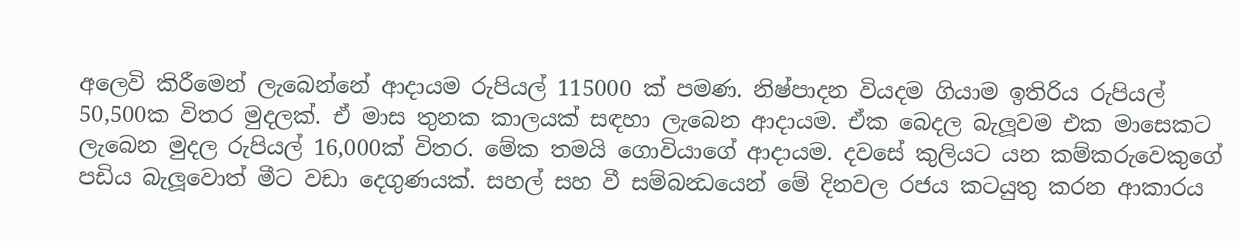අලෙවි කිරීමෙන් ලැබෙන්නේ ආදායම රුපියල් 115000 ක් පමණ. නිෂ්පාදන වියදම ගියාම ඉතිරිය රුපියල් 50,500ක විතර මුදලක්. ඒ මාස තුනක කාලයක් සඳහා ලැබෙන ආදායම. ඒක බෙදල බැලූවම එක මාසෙකට ලැබෙන මුදල රුපියල් 16,000ක් විතර. මේක තමයි ගොවියාගේ ආදායම. දවසේ කුලියට යන කම්කරුවෙකුගේ පඩිය බැලූවොත් මීට වඩා දෙගුණයක්. සහල් සහ වී සම්බන්‍ධයෙන් මේ දිනවල රජය කටයුතු කරන ආකාරය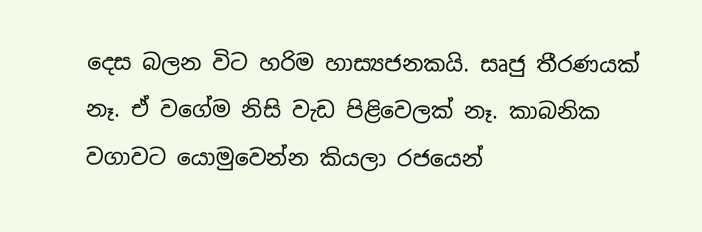දෙස බලන විට හරිම හාස්‍යජනකයි. සෘජු තීරණයක් නෑ. ඒ වගේම නිසි වැඩ පිළිවෙලක් නෑ. කාබනික වගාවට යොමුවෙන්න කියලා රජයෙන්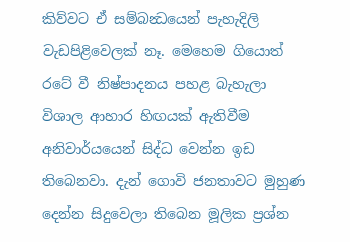කිව්වට ඒ සම්බන්‍ධයෙන් පැහැදිලි වැඩපිළිවෙලක් නෑ. මෙහෙම ගියොත් රටේ වී නිෂ්පාදනය පහළ බැහැලා විශාල ආහාර හිඟයක් ඇතිවීම අනිවාර්යයෙන් සිද්ධ වෙන්න ඉඩ තිබෙනවා. දැන් ගොවි ජනතාවට මුහුණ දෙන්න සිදුවෙලා තිබෙන මූලික ප්‍රශ්න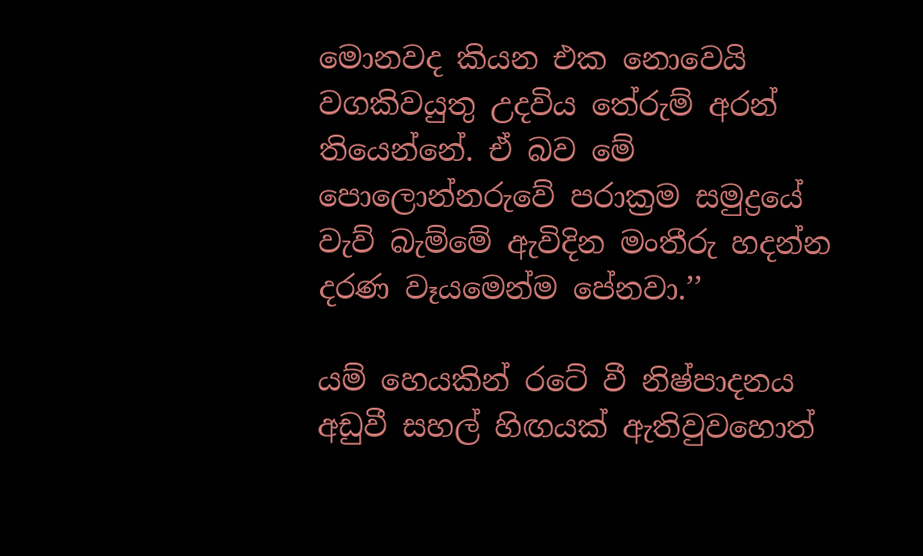මොනවද කියන එක නොවෙයි වගකිවයුතු උදවිය තේරුම් අරන් තියෙන්නේ. ඒ බව මේ පොලොන්නරුවේ පරාක්‍රම සමුද්‍රයේ වැව් බැම්මේ ඇවිදින මංතීරු හදන්න දරණ වෑයමෙන්ම පේනවා.’’

යම් හෙයකින් රටේ වී නිෂ්පාදනය අඩුවී සහල් හිඟයක් ඇතිවුවහොත්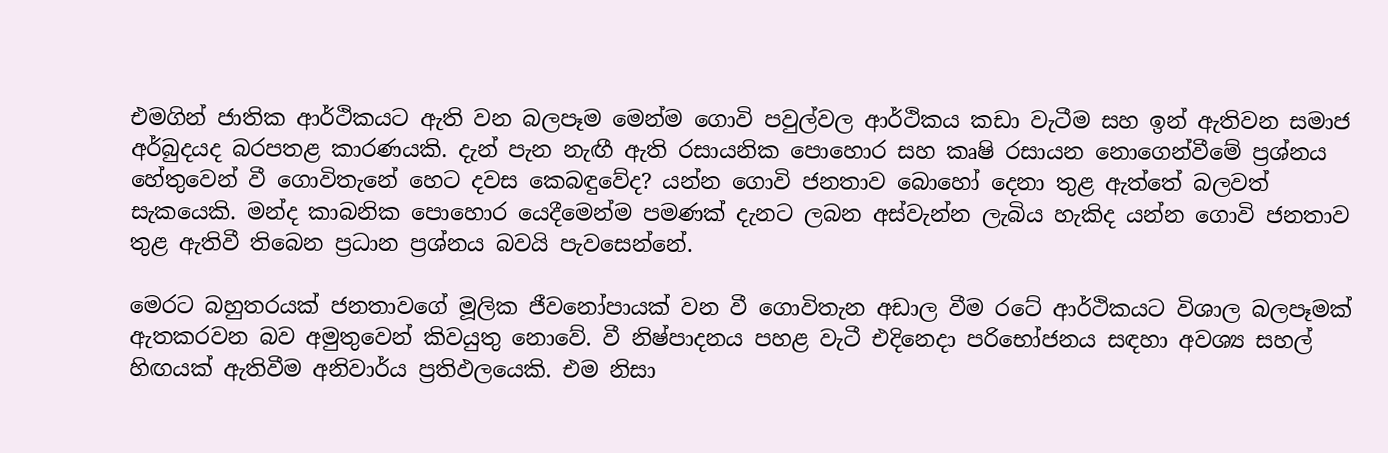එමගින් ජාතික ආර්ථිකයට ඇති වන බලපෑම මෙන්ම ගොවි පවුල්වල ආර්ථිකය කඩා වැටීම සහ ඉන් ඇතිවන සමාජ අර්බුදයද බරපතළ කාරණයකි. දැන් පැන නැඟී ඇති රසායනික පොහොර සහ කෘෂි රසායන නොගෙන්වීමේ ප්‍රශ්නය හේතුවෙන් වී ගොවිතැනේ හෙට දවස කෙබඳුවේද? යන්න ගොවි ජනතාව බොහෝ දෙනා තුළ ඇත්තේ බලවත් සැකයෙකි. මන්ද කාබනික පොහොර යෙදීමෙන්ම පමණක් දැනට ලබන අස්වැන්න ලැබිය හැකිද යන්න ගොවි ජනතාව තුළ ඇතිවී තිබෙන ප්‍රධාන ප්‍රශ්නය බවයි පැවසෙන්නේ.

මෙරට බහුතරයක් ජනතාවගේ මූලික ජීවනෝපායක් වන වී ගොවිතැන අඩාල වීම රටේ ආර්ථිකයට විශාල බලපෑමක් ඇතකරවන බව අමුතුවෙන් කිවයුතු නොවේ. වී නිෂ්පාදනය පහළ වැටී එදිනෙදා පරිභෝජනය සඳහා අවශ්‍ය සහල් හිඟයක් ඇතිවීම අනිවාර්ය ප්‍රතිඵලයෙකි. එම නිසා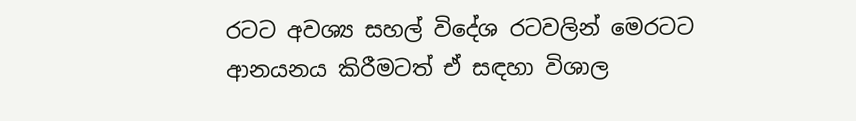රටට අවශ්‍ය සහල් විදේශ රටවලින් මෙරටට ආනයනය කිරීමටත් ඒ සඳහා විශාල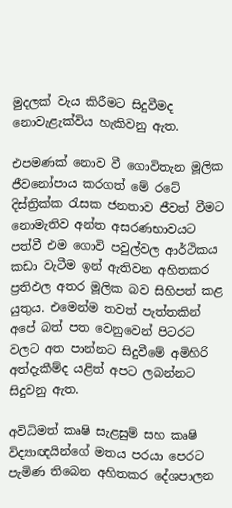මුදලක් වැය කිරීමට සිදුවීමද නොවැළැක්විය හැකිවනු ඇත.

එපමණක් නොව වී ගොවිතැන මූලික ජීවනෝපාය කරගත් මේ රටේ දිස්ත්‍රික්ක රැසක ජනතාව ජීවත් වීමට නොමැතිව අන්ත අසරණභාවයට පත්වී එම ගොවි පවුල්වල ආර්ථිකය කඩා වැටීම ඉන් ඇතිවන අහිතකර ප්‍රතිඵල අතර මූලික බව සිහිපත් කළ යුතුය. එමෙන්ම තවත් පැත්තකින් අපේ බත් පත වෙනුවෙන් පිටරට වලට අත පාන්නට සිදුවීමේ අමිහිරි අත්දැකීම්ද යළිත් අපට ලබන්නට සිදුවනු ඇත.

අවිධිමත් කෘෂි සැළසුම් සහ කෘෂි විද්‍යාඥයින්ගේ මතය පරයා පෙරට පැමිණ තිබෙන අහිතකර දේශපාලන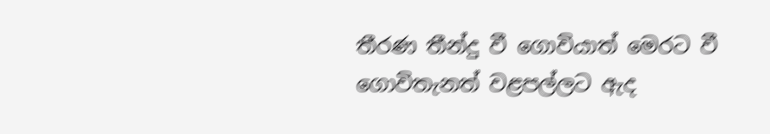තීරණ තීන්දු වී ගොවියාත් මෙරට වී ගොවිතැනත් වළපල්ලට ඇද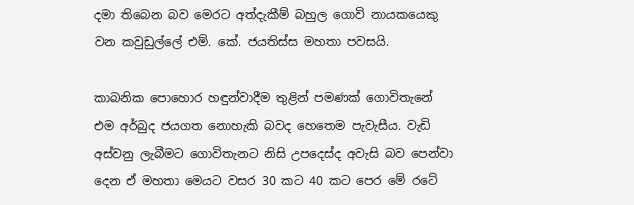දමා තිබෙන බව මෙරට අත්දැකීම් බහුල ගොවි නායකයෙකු වන කවුඩුල්ලේ එම්. කේ. ජයතිස්ස මහතා පවසයි.

කාබනික පොහොර හඳුන්වාදීම තුළින් පමණක් ගොවිතැනේ එම අර්බුද ජයගත නොහැකි බවද හෙතෙම පැවැසීය. වැඩි අස්වනු ලැබීමට ගොවිතැනට නිසි උපදෙස්ද අවැසි බව පෙන්වා දෙන ඒ මහතා මෙයට වසර 30 කට 40 කට පෙර මේ රටේ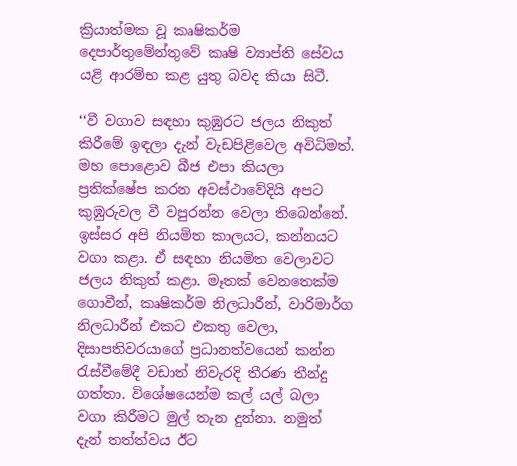ක්‍රියාත්මක වූ කෘෂිකර්ම දෙපාර්තුමේන්තුවේ කෘෂි ව්‍යාප්ති සේවය යළි ආරම්භ කළ යුතු බවද කියා සිටී.

‘‘වී වගාව සඳහා කුඹුරට ජලය නිකුත් කිරීමේ ඉඳලා දැන් වැඩපිළිවෙල අවිධිමත්. මහ පොළොව බීජ එපා කියලා ප්‍රතික්ෂේප කරන අවස්ථාවේදියි අපට කුඹුරුවල වී වපුරන්න වෙලා තිබෙන්නේ. ඉස්සර අපි නියමිත කාලයට, කන්නයට වගා කළා. ඒ සඳහා නියමිත වෙලාවට ජලය නිකුත් කළා. මෑතක් වෙනතෙක්ම ගොවීන්, කෘෂිකර්ම නිලධාරීන්, වාරිමාර්ග නිලධාරීන් එකට එකතු වෙලා, දිසාපතිවරයාගේ ප්‍රධානත්වයෙන් කන්න රැස්වීමේදී වඩාත් නිවැරදි තීරණ තීන්දු ගත්තා. විශේෂයෙන්ම කල් යල් බලා වගා කිරීමට මුල් තැන දුන්නා. නමුත් දැන් තත්ත්වය ඊට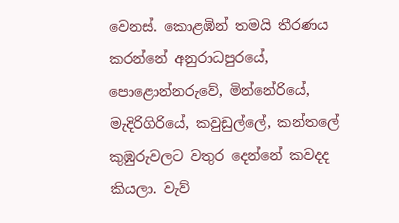වෙනස්. කොළඹින් තමයි තීරණය කරන්නේ අනුරාධපුරයේ, පොළොන්නරුවේ, මින්නේරියේ, මැදිරිගිරියේ, කවුඩුල්ලේ, කන්තලේ කුඹුරුවලට වතුර දෙන්නේ කවදද කියලා. වැව්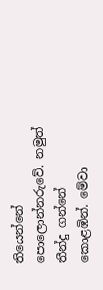තියෙන්නේ පොලොන්නරුවේ. නමුත් තීන්දු ගන්නේ කොළඹින්. මේවා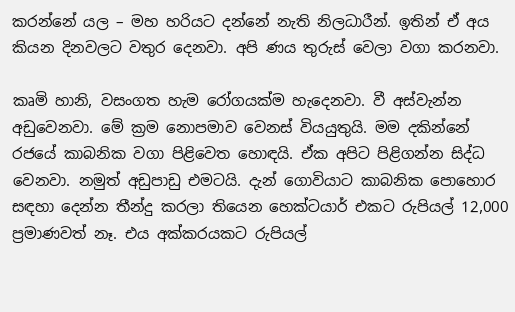කරන්නේ යල – මහ හරියට දන්නේ නැති නිලධාරීන්. ඉතින් ඒ අය කියන දිනවලට වතුර දෙනවා. අපි ණය තුරුස් වෙලා වගා කරනවා.

කෘමි හානි, වසංගත හැම රෝගයක්ම හැදෙනවා. වී අස්වැන්න අඩුවෙනවා. මේ ක්‍රම නොපමාව වෙනස් වියයුතුයි. මම දකින්නේ රජයේ කාබනික වගා පිළිවෙත හොඳයි. ඒක අපිට පිළිගන්න සිද්ධ වෙනවා. නමුත් අඩුපාඩු එමටයි. දැන් ගොවියාට කාබනික පොහොර සඳහා දෙන්න තීන්දු කරලා තියෙන හෙක්ටයාර් එකට රුපියල් 12,000 ප්‍රමාණවත් නෑ. එය අක්කරයකට රුපියල්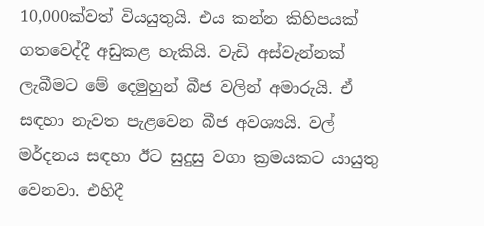10,000ක්වත් වියයුතුයි. එය කන්න කිහිපයක් ගතවෙද්දී අඩුකළ හැකියි. වැඩි අස්වැන්නක් ලැබීමට මේ දෙමුහුන් බීජ වලින් අමාරුයි. ඒ සඳහා නැවත පැළවෙන බීජ අවශ්‍යයි. වල් මර්දනය සඳහා ඊට සුදුසු වගා ක්‍රමයකට යායුතු වෙනවා. එහිදී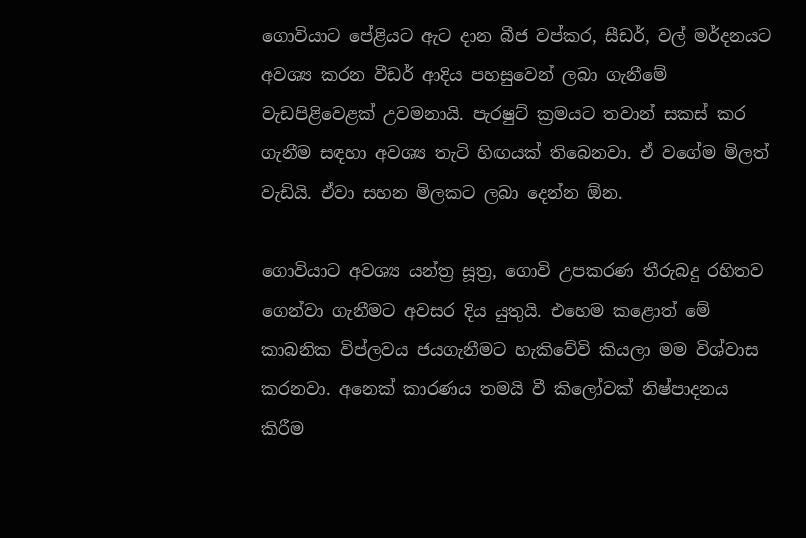ගොවියාට පේළියට ඇට දාන බීජ වප්කර, සීඩර්, වල් මර්දනයට අවශ්‍ය කරන වීඩර් ආදිය පහසුවෙන් ලබා ගැනීමේ වැඩපිළිවෙළක් උවමනායි. පැරෂුට් ක්‍රමයට තවාන් සකස් කර ගැනීම සඳහා අවශ්‍ය තැටි හිඟයක් තිබෙනවා. ඒ වගේම මිලත් වැඩියි. ඒවා සහන මිලකට ලබා දෙන්න ඕන.

ගොවියාට අවශ්‍ය යන්ත්‍ර සූත්‍ර, ගොවි උපකරණ තීරුබදු රහිතව ගෙන්වා ගැනීමට අවසර දිය යුතුයි. එහෙම කළොත් මේ කාබනික විප්ලවය ජයගැනීමට හැකිවේවි කියලා මම විශ්වාස කරනවා. අනෙක් කාරණය තමයි වී කිලෝවක් නිෂ්පාදනය කිරීම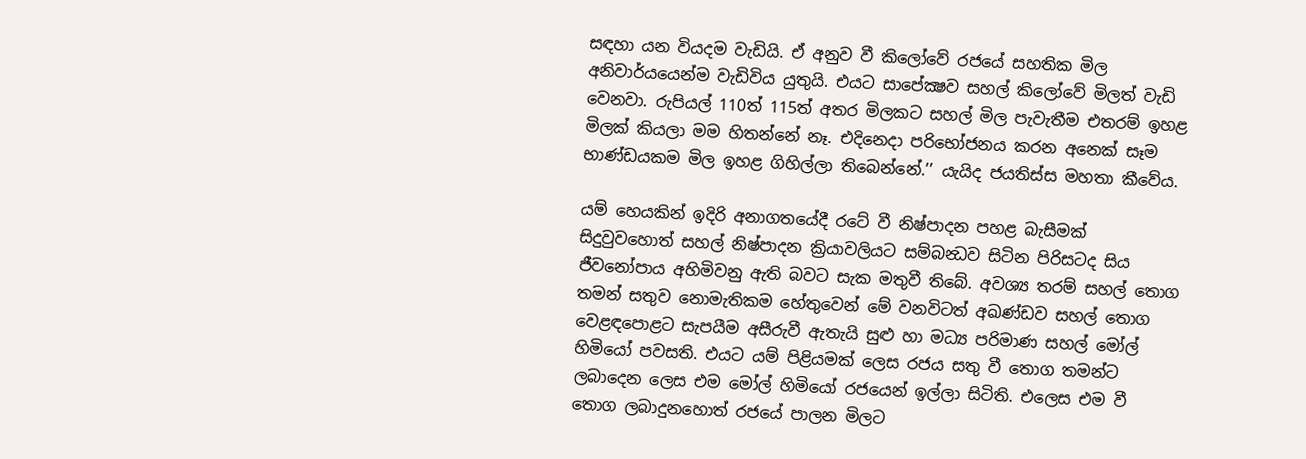සඳහා යන වියදම වැඩියි. ඒ අනුව වී කිලෝවේ රජයේ සහතික මිල අනිවාර්යයෙන්ම වැඩිවිය යුතුයි. එයට සාපේක්‍ෂව සහල් කිලෝවේ මිලත් වැඩි වෙනවා. රුපියල් 110ත් 115ත් අතර මිලකට සහල් මිල පැවැතීම එතරම් ඉහළ මිලක් කියලා මම හිතන්නේ නෑ. එදිනෙදා පරිභෝජනය කරන අනෙක් සෑම භාණ්ඩයකම මිල ඉහළ ගිහිල්ලා තිබෙන්නේ.’’ යැයිද ජයතිස්ස මහතා කීවේය.

යම් හෙයකින් ඉදිරි අනාගතයේදී රටේ වී නිෂ්පාදන පහළ බැසීමක් සිදුවුවහොත් සහල් නිෂ්පාදන ක්‍රියාවලියට සම්බන්‍ධව සිටින පිරිසටද සිය ජීවනෝපාය අහිමිවනු ඇති බවට සැක මතුවී තිබේ. අවශ්‍ය තරම් සහල් තොග තමන් සතුව නොමැතිකම හේතුවෙන් මේ වනවිටත් අඛණ්ඩව සහල් තොග වෙළඳපොළට සැපයීම අසීරුවී ඇතැයි සුළු හා මධ්‍ය පරිමාණ සහල් මෝල් හිමියෝ පවසති. එයට යම් පිළියමක් ලෙස රජය සතු වී තොග තමන්ට ලබාදෙන ලෙස එම මෝල් හිමියෝ රජයෙන් ඉල්ලා සිටිති. එලෙස එම වී තොග ලබාදුනහොත් රජයේ පාලන මිලට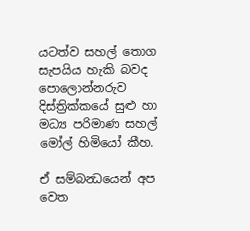යටත්ව සහල් තොග සැපයිය හැකි බවද පොලොන්නරුව දිස්ත්‍රික්කයේ සුළු හා මධ්‍ය පරිමාණ සහල් මෝල් හිමියෝ කීහ.

ඒ සම්බන්‍ධයෙන් අප වෙත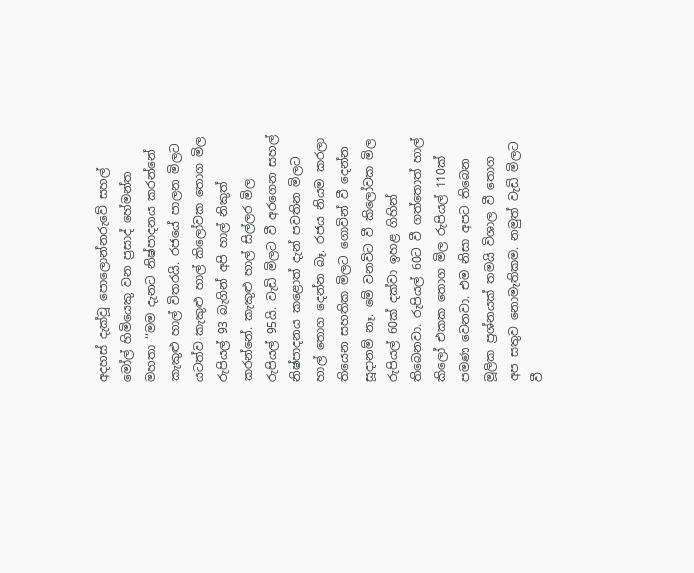අදහස් දැක්වූ පොලොන්නරුවේ සහල් මෝල් හිමියෙකු වන ප්‍රසාද් හේමන්ත මහතා ‘‘මම දැනට නිෂ්පාදනය කරන්නේ කැකුළු හාල් විතරයි. රජයේ පාලන මිලට යටත්ව කැකුළු හාල් කිලෝවක තොග මිල රුපියල් 93 බැගින් අපි හාල් නිකුත් කරන්නේ. කැකුළු හාල් සිල්ලර මිල රුපියල් 95යි. වැඩි මිලට වී අරගෙන සහල් නිෂ්පාදනය කළොත් දැන් පවතින මිලට හාල් තොග දෙන්න බෑ. රජය නියම කරලා තියෙන සහතික මිලට ගොවින් වී දෙන්න සූදානම් නෑ. මේ වනවිට වී කිලෝවක මිල රුපියල් 60ක් දක්වා ඉහළ ගිහින් තිබෙනවා. රුපියල් 60ට වී ගත්තොත් හාල් කිලෝ එකක තොග මිල රුපියල් 110ක් පමණ වෙනවා. එම නිසා අපට තිබෙන මූලික ප්‍රශ්නයක් තමයි විශාල වී තොග අප සතුව නොමැතිකම. නමුත් වැඩි මිලට වී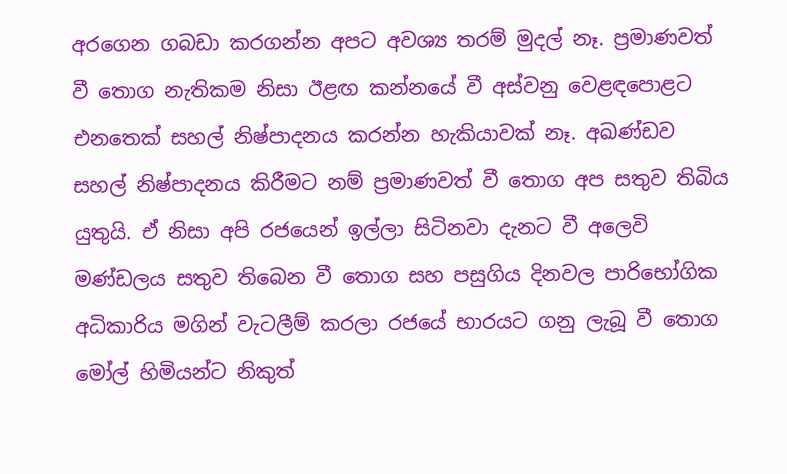අරගෙන ගබඩා කරගන්න අපට අවශ්‍ය තරම් මුදල් නෑ. ප්‍රමාණවත් වී තොග නැතිකම නිසා ඊළඟ කන්නයේ වී අස්වනු වෙළඳපොළට එනතෙක් සහල් නිෂ්පාදනය කරන්න හැකියාවක් නෑ. අඛණ්ඩව සහල් නිෂ්පාදනය කිරීමට නම් ප්‍රමාණවත් වී තොග අප සතුව තිබිය යුතුයි. ඒ නිසා අපි රජයෙන් ඉල්ලා සිටිනවා දැනට වී අලෙවි මණ්ඩලය සතුව තිබෙන වී තොග සහ පසුගිය දිනවල පාරිභෝගික අධිකාරිය මගින් වැටලීම් කරලා රජයේ භාරයට ගනු ලැබූ වී තොග මෝල් හිමියන්ට නිකුත්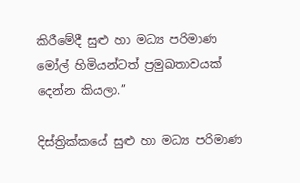කිරීමේදී සුළු හා මධ්‍ය පරිමාණ මෝල් හිමියන්ටත් ප්‍රමුඛතාවයක් දෙන්න කියලා.’’

දිස්ත්‍රික්කයේ සුළු හා මධ්‍ය පරිමාණ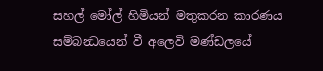සහල් මෝල් හිමියන් මතුකරන කාරණය සම්බන්‍ධයෙන් වී අලෙවි මණ්ඩලයේ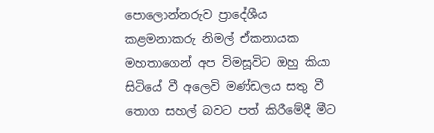පොලොන්නරුව ප්‍රාදේශීය කළමනාකරු නිමල් ඒකනායක මහතාගෙන් අප විමසූවිට ඔහු කියා සිටියේ වී අලෙවි මණ්ඩලය සතු වී තොග සහල් බවට පත් කිරීමේදී මීට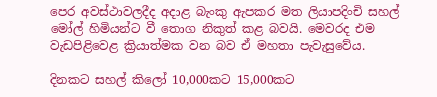පෙර අවස්ථාවලදීද අදාළ බැංකු ඇපකර මත ලියාපදිංචි සහල් මෝල් හිමියන්ට වී තොග නිකුත් කළ බවයි. මෙවරද එම වැඩපිළිවෙළ ක්‍රියාත්මක වන බව ඒ මහතා පැවැසුවේය.

දිනකට සහල් කිලෝ 10,000කට 15,000කට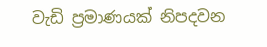වැඩි ප්‍රමාණයක් නිපදවන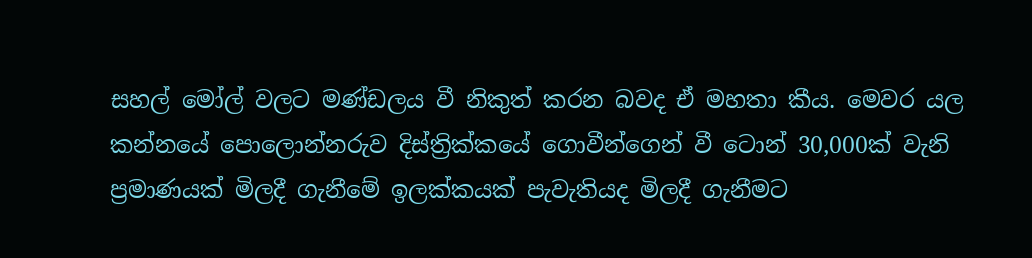සහල් මෝල් වලට මණ්ඩලය වී නිකුත් කරන බවද ඒ මහතා කීය. මෙවර යල කන්නයේ පොලොන්නරුව දිස්ත්‍රික්කයේ ගොවීන්ගෙන් වී ටොන් 30,000ක් වැනි ප්‍රමාණයක් මිලදී ගැනීමේ ඉලක්කයක් පැවැතියද මිලදී ගැනීමට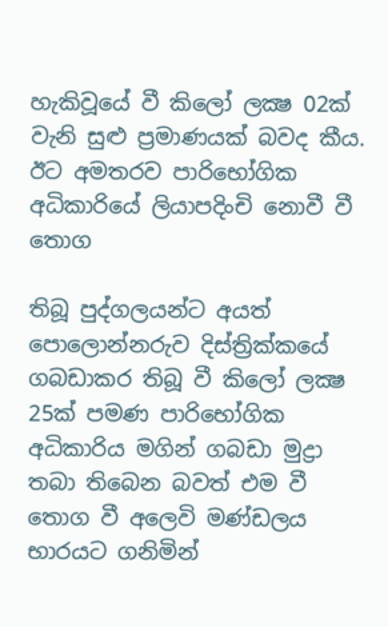හැකිවූයේ වී කිලෝ ලක්‍ෂ 02ක් වැනි සුළු ප්‍රමාණයක් බවද කීය. ඊට අමතරව පාරිභෝගික අධිකාරියේ ලියාපදිංචි නොවී වී තොග

තිබූ පුද්ගලයන්ට අයත් පොලොන්නරුව දිස්ත්‍රික්කයේ ගබඩාකර තිබූ වී කිලෝ ලක්‍ෂ 25ක් පමණ පාරිභෝගික අධිකාරිය මගින් ගබඩා මුද්‍රා තබා තිබෙන බවත් එම වී තොග වී අලෙවි මණ්ඩලය භාරයට ගනිමින්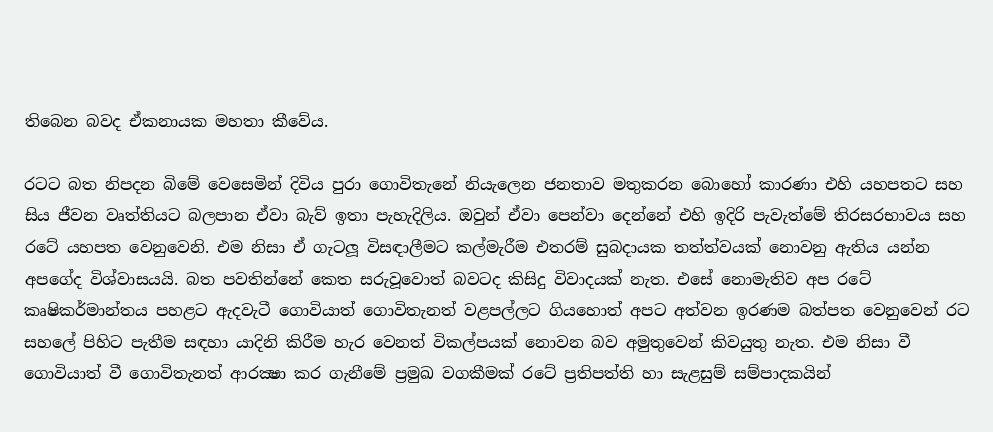තිබෙන බවද ඒකනායක මහතා කීවේය.

රටට බත නිපදන බිමේ වෙසෙමින් දිවිය පුරා ගොවිතැනේ නියැලෙන ජනතාව මතුකරන බොහෝ කාරණා එහි යහපතට සහ සිය ජීවන වෘත්තියට බලපාන ඒවා බැව් ඉතා පැහැදිලිය. ඔවුන් ඒවා පෙන්වා දෙන්නේ එහි ඉදිරි පැවැත්මේ තිරසරභාවය සහ රටේ යහපත වෙනුවෙනි. එම නිසා ඒ ගැටලූ විසඳාලීමට කල්මැරීම එතරම් සුබදායක තත්ත්වයක් නොවනු ඇතිය යන්න අපගේද විශ්වාසයයි. බත පවතින්නේ කෙත සරුවූවොත් බවටද කිසිදු විවාදයක් නැත. එසේ නොමැතිව අප රටේ කෘෂිකර්මාන්තය පහළට ඇදවැටී ගොවියාත් ගොවිතැනත් වළපල්ලට ගියහොත් අපට අත්වන ඉරණම බත්පත වෙනුවෙන් රට සහලේ පිහිට පැතීම සඳහා යාදිනි කිරීම හැර වෙනත් විකල්පයක් නොවන බව අමුතුවෙන් කිවයුතු නැත. එම නිසා වී ගොවියාත් වී ගොවිතැනත් ආරක්‍ෂා කර ගැනීමේ ප්‍රමුඛ වගකීමක් රටේ ප්‍රතිපත්ති හා සැළසුම් සම්පාදකයින්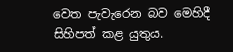වෙත පැවැරෙන බව මෙහිදී සිහිපත් කළ යුතුය.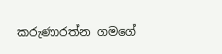කරුණාරත්න ගමගේ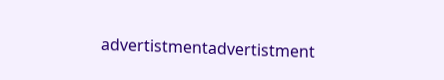advertistmentadvertistment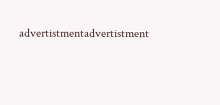advertistmentadvertistment